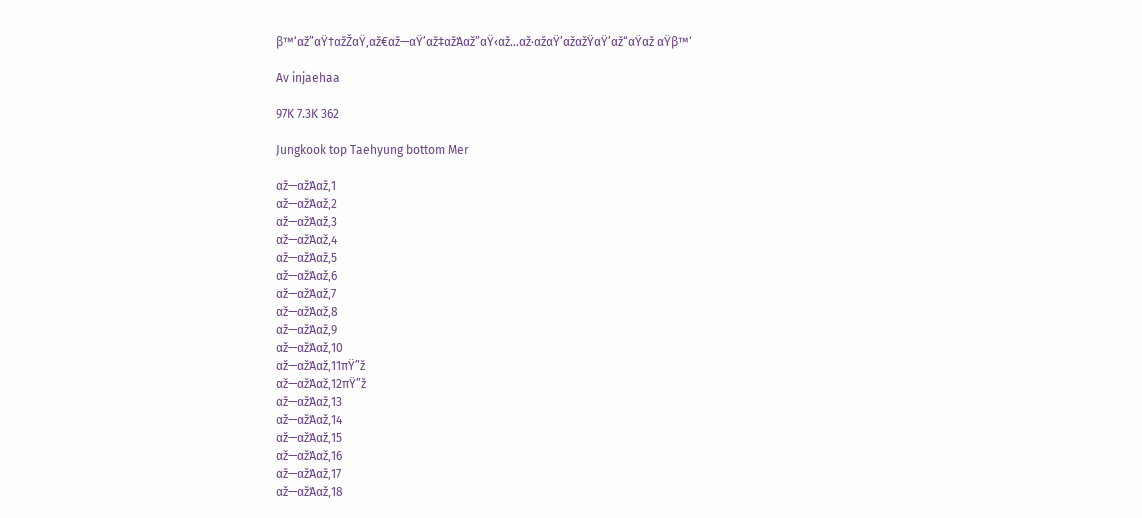β™‘αž”αŸ†αžŽαŸ‚αž€αž—αŸ’αž‡αžΆαž”αŸ‹αž…αž·αžαŸ’αžαžŸαŸ’αž“αŸαž αŸβ™‘

Av injaehaa

97K 7.3K 362

Jungkook top Taehyung bottom Mer

αž—αžΆαž‚1
αž—αžΆαž‚2
αž—αžΆαž‚3
αž—αžΆαž‚4
αž—αžΆαž‚5
αž—αžΆαž‚6
αž—αžΆαž‚7
αž—αžΆαž‚8
αž—αžΆαž‚9
αž—αžΆαž‚10
αž—αžΆαž‚11πŸ”ž
αž—αžΆαž‚12πŸ”ž
αž—αžΆαž‚13
αž—αžΆαž‚14
αž—αžΆαž‚15
αž—αžΆαž‚16
αž—αžΆαž‚17
αž—αžΆαž‚18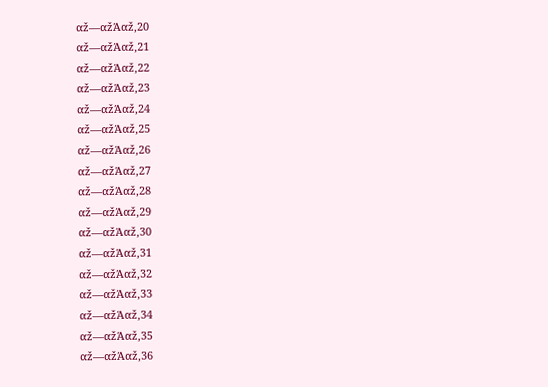αž—αžΆαž‚20
αž—αžΆαž‚21
αž—αžΆαž‚22
αž—αžΆαž‚23
αž—αžΆαž‚24
αž—αžΆαž‚25
αž—αžΆαž‚26
αž—αžΆαž‚27
αž—αžΆαž‚28
αž—αžΆαž‚29
αž—αžΆαž‚30
αž—αžΆαž‚31
αž—αžΆαž‚32
αž—αžΆαž‚33
αž—αžΆαž‚34
αž—αžΆαž‚35
αž—αžΆαž‚36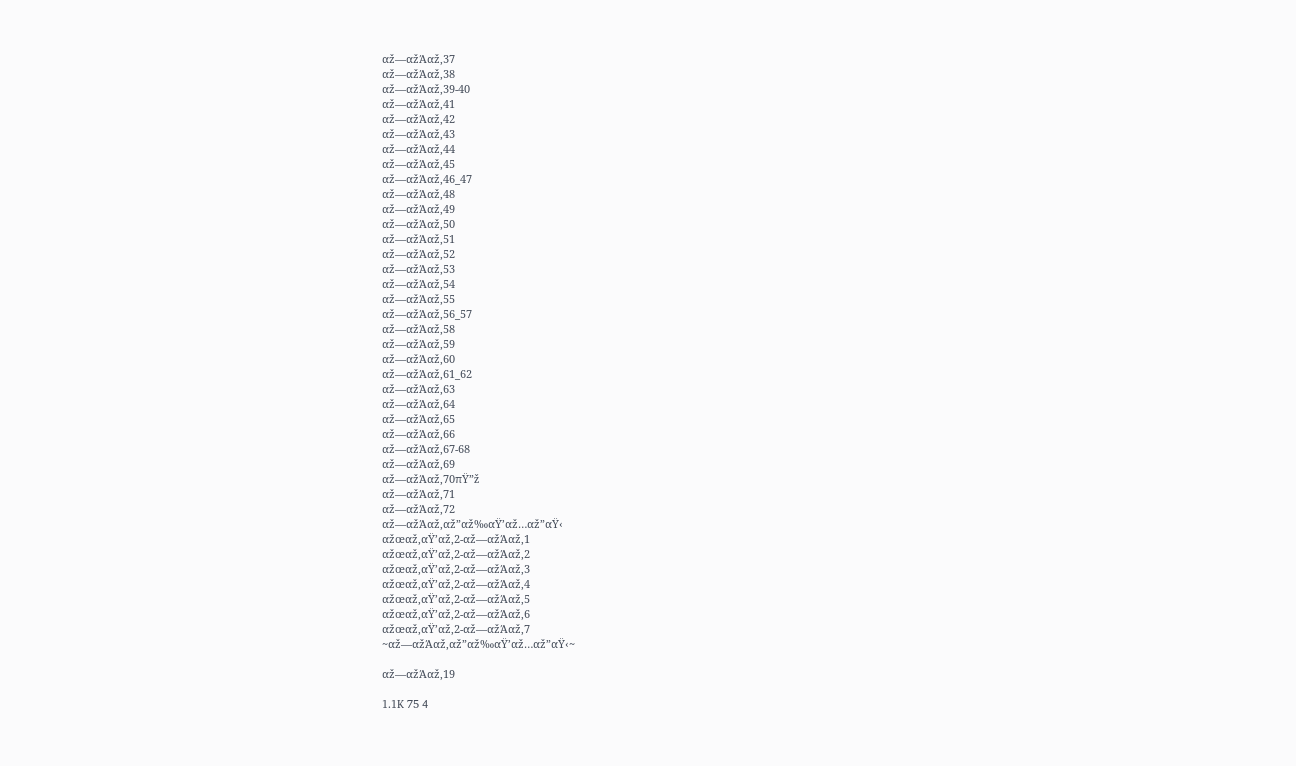αž—αžΆαž‚37
αž—αžΆαž‚38
αž—αžΆαž‚39-40
αž—αžΆαž‚41
αž—αžΆαž‚42
αž—αžΆαž‚43
αž—αžΆαž‚44
αž—αžΆαž‚45
αž—αžΆαž‚46_47
αž—αžΆαž‚48
αž—αžΆαž‚49
αž—αžΆαž‚50
αž—αžΆαž‚51
αž—αžΆαž‚52
αž—αžΆαž‚53
αž—αžΆαž‚54
αž—αžΆαž‚55
αž—αžΆαž‚56_57
αž—αžΆαž‚58
αž—αžΆαž‚59
αž—αžΆαž‚60
αž—αžΆαž‚61_62
αž—αžΆαž‚63
αž—αžΆαž‚64
αž—αžΆαž‚65
αž—αžΆαž‚66
αž—αžΆαž‚67-68
αž—αžΆαž‚69
αž—αžΆαž‚70πŸ”ž
αž—αžΆαž‚71
αž—αžΆαž‚72
αž—αžΆαž‚αž”αž‰αŸ’αž…αž”αŸ‹
αžœαž‚αŸ’αž‚2-αž—αžΆαž‚1
αžœαž‚αŸ’αž‚2-αž—αžΆαž‚2
αžœαž‚αŸ’αž‚2-αž—αžΆαž‚3
αžœαž‚αŸ’αž‚2-αž—αžΆαž‚4
αžœαž‚αŸ’αž‚2-αž—αžΆαž‚5
αžœαž‚αŸ’αž‚2-αž—αžΆαž‚6
αžœαž‚αŸ’αž‚2-αž—αžΆαž‚7
~αž—αžΆαž‚αž”αž‰αŸ’αž…αž”αŸ‹~

αž—αžΆαž‚19

1.1K 75 4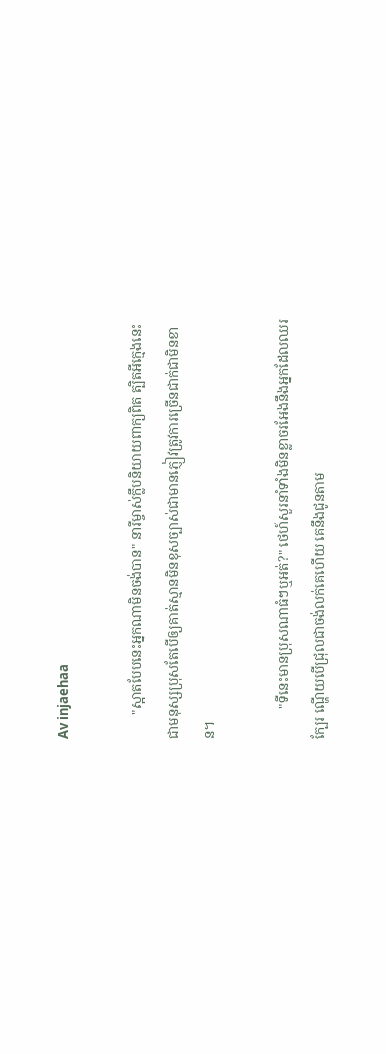Av injaehaa

       "ស្អាតបែបនេះអ្នកណាមិនចង់បាន" នារីម្ចាស់ក្លឹបនិយាយពាក្យពិត ត្បិតអីក្មេងនេះជាមនុស្សប្រុសតែបើឲ្យគាត់ស្មានមិនខុសច្បាស់ជាមានភ្ញៀវត្រូវការច្រើនជាក់ជាមិនខាន។

         "ទីនេះមានប្រុសណាធំៗឬអត់?" ថេហ៍សួរនាំទាំងមិនខ្លាចរអែងនឹងអ្នកដែលឈរក្បែរ ណ្ហើយបើជ្រុលជាចង់លក់គេហើយ គេនឹងជូនតាម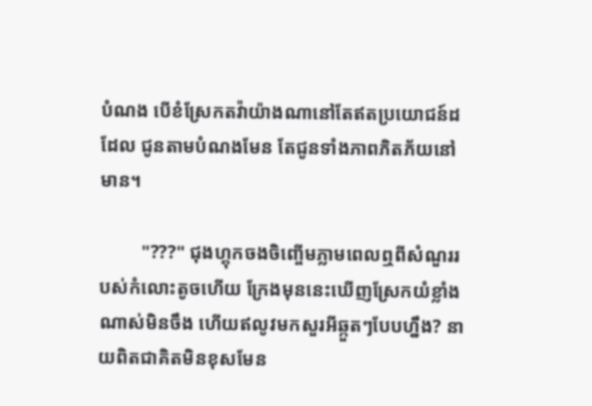បំណង បើខំស្រែកតវ៉ាយ៉ាងណានៅតែឥតប្រយោជន៍ដដែល ជូនតាមបំណងមែន តែជូនទាំងភាពភិតភ័យនៅមាន។

         "???" ជុងហ្គុកចងចិញ្ចើមភ្លាមពេលឮពីសំណួររបស់កំលោះតូចហើយ ក្រែងមុននេះឃើញស្រែកយំខ្លាំងណាស់មិនចឹង ហើយឥលូវមកសួរអីឆ្កួតៗបែបហ្នឹង? នាយពិតជាគិតមិនខុសមែន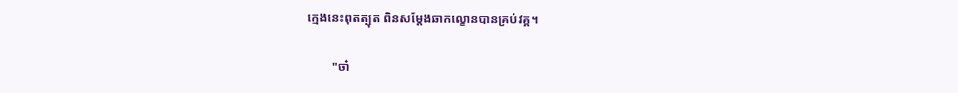ក្មេងនេះពុតត្បុត ពិនសម្ដែងឆាកល្ខោនបានគ្រប់វគ្គ។

        "ចា៎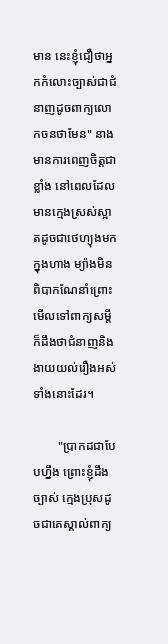មាន នេះខ្ញុំជឿថាអ្នកកំលោះច្បាស់ជាជំនាញដូចពាក្យលោកចនថាមែន" នាងមានការពេញចិត្តជាខ្លាំង នៅពេលដែលមានក្មេងស្រស់ស្អាតដូចជាថេហ្យុងមកក្នុងហាង ម្យ៉ាងមិនពិបាកណែនាំព្រោះមើលទៅពាក្យសម្ដីក៏ដឹងថាជំនាញនិងងាយយល់រឿងអស់ទាំងនោះដែរ។

        "ប្រាកដជាបែបហ្នឹង ព្រោះខ្ញុំដឹងច្បាស់ ក្មេងប្រុសដូចជាគេស្គាល់ពាក្យ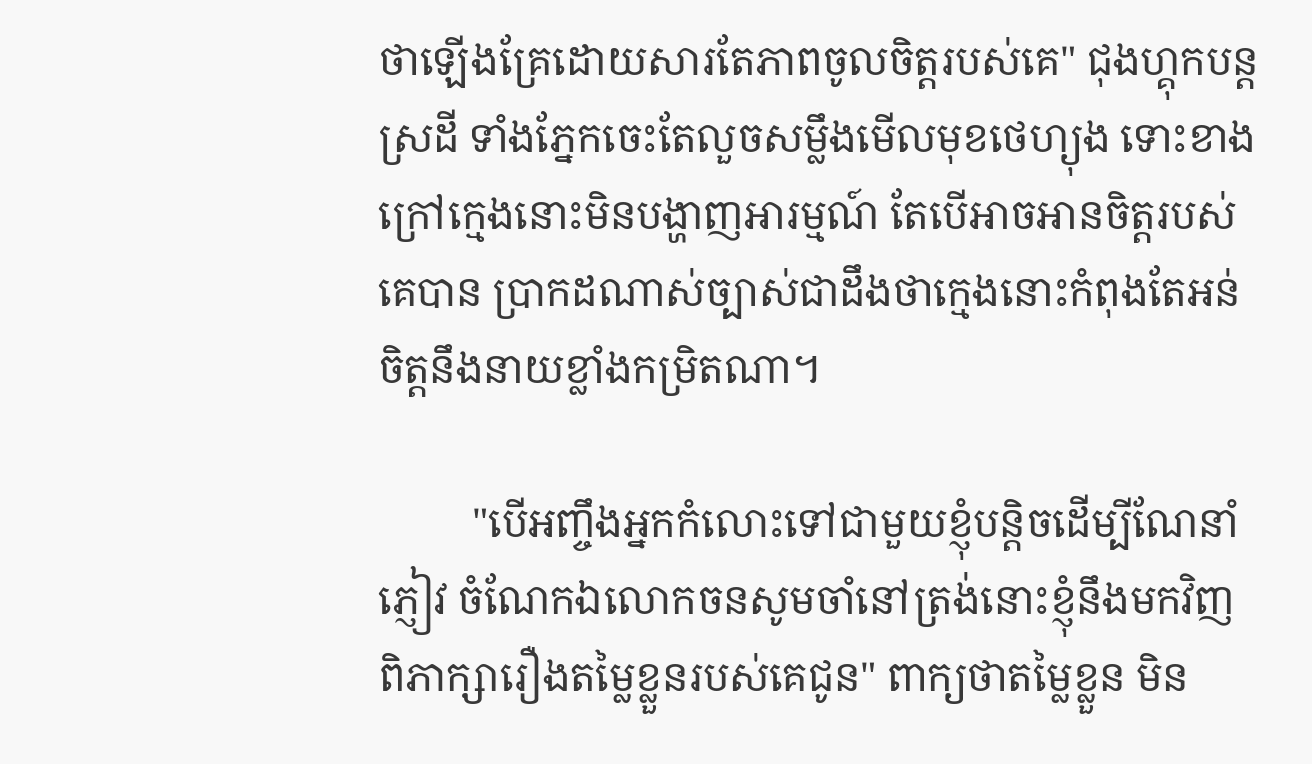ថាឡើងគ្រែដោយសារតែភាពចូលចិត្តរបស់គេ" ជុងហ្គុកបន្តស្រដី ទាំងភ្នែកចេះតែលួចសម្លឹងមើលមុខថេហ្យុង ទោះខាងក្រៅក្មេងនោះមិនបង្ហាញអារម្មណ៍ តែបើអាចអានចិត្តរបស់គេបាន ប្រាកដណាស់ច្បាស់ជាដឹងថាក្មេងនោះកំពុងតែអន់ចិត្តនឹងនាយខ្លាំងកម្រិតណា។

         "បើអញ្ចឹងអ្នកកំលោះទៅជាមួយខ្ញុំបន្តិចដើម្បីណែនាំភ្ញៀវ ចំណែកឯលោកចនសូមចាំនៅត្រង់នោះខ្ញុំនឹងមកវិញពិភាក្សារឿងតម្លៃខ្លួនរបស់គេជូន" ពាក្យថាតម្លៃខ្លួន មិន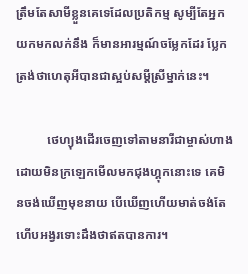ត្រឹមតែសាមីខ្លួនគេទេដែលប្រតិកម្ម សូម្បីតែអ្នកយកមកលក់នឹង ក៏មានអារម្មណ៍ចម្លែកដែរ ប្លែកត្រង់ថាហេតុអីបានជាស្អប់សម្ដីស្រីម្នាក់នេះ។

          ថេហ្យុងដើរចេញទៅតាមនារីជាម្ចាស់ហាងដោយមិនក្រឡេកមើលមកជុងហ្គុកនោះទេ គេមិនចង់ឃើញមុខនាយ បើឃើញហើយមាត់ចង់តែហើបអង្វរទោះដឹងថាឥតបានការ។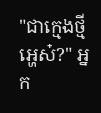"ជាក្មេងថ្មីអ្ហេស៎?" អ្នក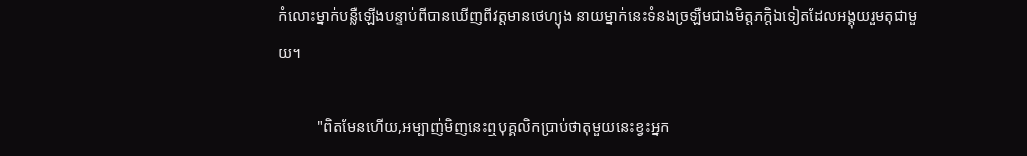កំលោះម្នាក់បន្លឺឡើងបន្ទាប់ពីបានឃើញពីវត្តមានថេហ្យុង នាយម្នាក់នេះទំនងច្រឡឺមជាងមិត្តភក្តិឯទៀតដែលអង្គុយរួមតុជាមួយ។

          "ពិតមែនហើយ,អម្បាញ់មិញនេះឮបុគ្គលិកប្រាប់ថាតុមួយនេះខ្វះអ្នក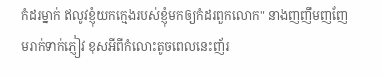កំដរម្នាក់ ឥលូវខ្ញុំយកក្មេងរបស់ខ្ញុំមកឲ្យកំដរពួកលោក" នាងញញឹមញញែមរាក់ទាក់ភ្ញៀវ ខុសអីពីកំលោះតូចពេលនេះញ័រ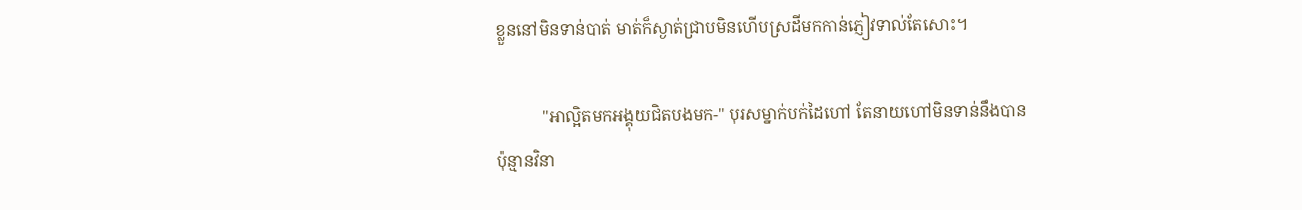ខ្លួននៅមិនទាន់បាត់ មាត់ក៏ស្ងាត់ជ្រាបមិនហើបស្រដីមកកាន់ភ្ញៀវទាល់តែសោះ។

           "អាល្អិតមកអង្គុយជិតបងមក-" បុរសម្នាក់បក់ដៃហៅ តែនាយហៅមិនទាន់នឹងបានប៉ុន្មានវិនា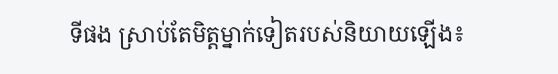ទីផង ស្រាប់តែមិត្តម្នាក់ទៀតរបស់និយាយឡើង៖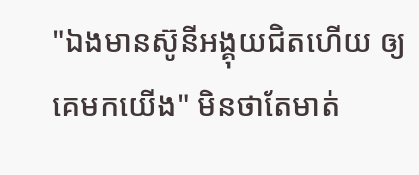"ឯងមានស៊ូនីអង្គុយជិតហើយ ឲ្យគេមកយើង" មិនថាតែមាត់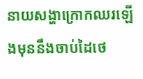នាយសង្ហាក្រោកឈរឡើងមុននឹងចាប់ដៃថេ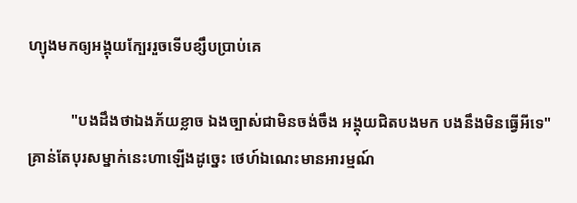ហ្យុងមកឲ្យអង្គុយក្បែររួចទើបខ្សឹបប្រាប់គេ

           "បងដឹងថាឯងភ័យខ្លាច ឯងច្បាស់ជាមិនចង់ចឹង អង្គុយជិតបងមក បងនឹងមិនធ្វើអីទេ" គ្រាន់តែបុរសម្នាក់នេះហាឡើងដូច្នេះ ថេហ៍ឯណេះមានអារម្មណ៍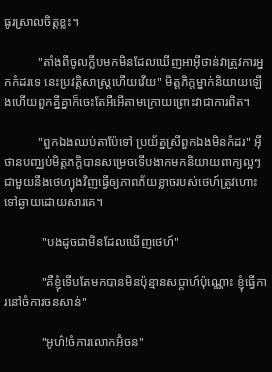ធូរស្រាលចិត្តខ្លះ។

           "តាំងពីចូលក្លឹបមកមិនដែលឃើញអាអ៊ីថាន់វាត្រូវការអ្នកកំដរទេ នេះប្រវត្តិសាស្រ្តហើយវើយ" មិត្តភិក្តម្នាក់និយាយឡើងហើយពួកគ្នីគ្នាក៏ចេះតែអឺអើតាមក្រោយព្រោះវាជាការពិត។

           "ពួកឯងឈប់តាប៉ែទៅ ប្រយ័ត្នស្រីពួកឯងមិនកំដរ" អ៊ីថានបញ្ឈប់មិត្តភក្តិបានសម្រេចទើបងាកមកនិយាយពាក្យល្អៗជាមួយនឹងថេហ្យុងវិញធ្វើឲ្យភាពភ័យខ្លាចរបស់ថេហ៍ត្រូវហោះទៅឆ្ងាយដោយសារគេ។

            "បងដូចជាមិនដែលឃើញថេហ៍"

            "គឺខ្ញុំទើបតែមកបានមិនប៉ុន្មានសប្ដាហ៍ប៉ុណ្ណោះ ខ្ញុំធ្វើការនៅចំការចនសាន់"

            "អូហ៌!ចំការលោកអ៊ំចន"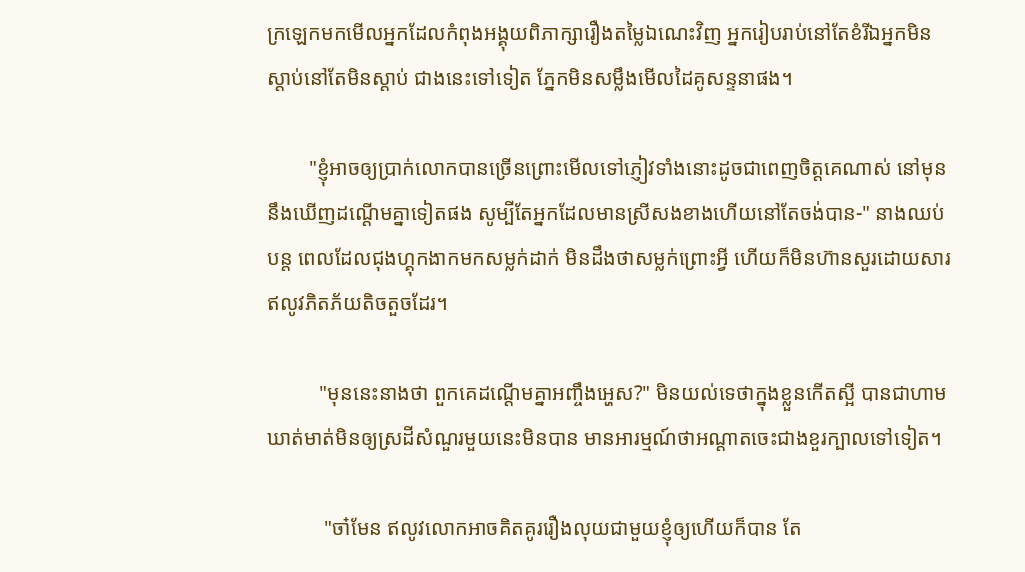ក្រឡេកមកមើលអ្នកដែលកំពុងអង្គុយពិភាក្សារឿងតម្លៃឯណេះវិញ អ្នករៀបរាប់នៅតែខំរីឯអ្នកមិនស្ដាប់នៅតែមិនស្ដាប់ ជាងនេះទៅទៀត ភ្នែកមិនសម្លឹងមើលដៃគូសន្ទនាផង។

        "ខ្ញុំអាចឲ្យប្រាក់លោកបានច្រើនព្រោះមើលទៅភ្ញៀវទាំងនោះដូចជាពេញចិត្តគេណាស់ នៅមុននឹងឃើញដណ្ដើមគ្នាទៀតផង សូម្បីតែអ្នកដែលមានស្រីសងខាងហើយនៅតែចង់បាន-" នាងឈប់បន្ត ពេលដែលជុងហ្គុកងាកមកសម្លក់ដាក់ មិនដឹងថាសម្លក់ព្រោះអ្វី ហើយក៏មិនហ៊ានសួរដោយសារឥលូវភិតភ័យតិចតួចដែរ។

          "មុននេះនាងថា ពួកគេដណ្ដើមគ្នាអញ្ចឹងអ្ហេស?" មិនយល់ទេថាក្នុងខ្លួនកើតស្អី បានជាហាមឃាត់មាត់មិនឲ្យស្រដីសំណួរមួយនេះមិនបាន មានអារម្មណ៍ថាអណ្ដាតចេះជាងខួរក្បាលទៅទៀត។

           "ចា៎មែន ឥលូវលោកអាចគិតគូររឿងលុយជាមួយខ្ញុំឲ្យហើយក៏បាន តែ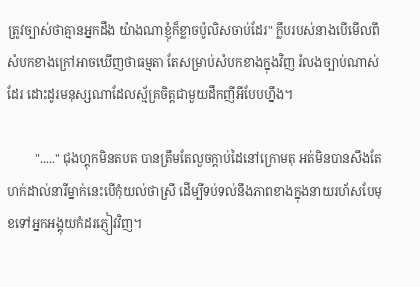ត្រូវច្បាស់ថាគ្មានអ្នកដឹង យ៉ាងណាខ្ញុំក៏ខ្លាចប៉ូលិសចាប់ដែរ" ក្លឹបរបស់នាងបើមើលពីសំបកខាងក្រៅអាចឃើញថាធម្មតា តែសម្រាប់សំបកខាងក្នុងវិញ រំលងច្បាប់ណាស់ដែរ ដោះដូរមនុស្សណាដែលស្ម័គ្រចិត្តជាមួយដឹកញីអីបែបហ្នឹង។

         "....." ជុងហ្គុកមិនតបត បានត្រឹមតែលួចក្ដាប់ដៃនៅក្រោមតុ អត់មិនបានសឹងតែហក់ដាល់នារីម្នាក់នេះបើកុំយល់ថាស្រី ដើម្បីទប់ទល់នឹងភាពខាងក្នុងនាយរហ័សបែមុខទៅអ្នកអង្គុយកំដរភ្ញៀវវិញ។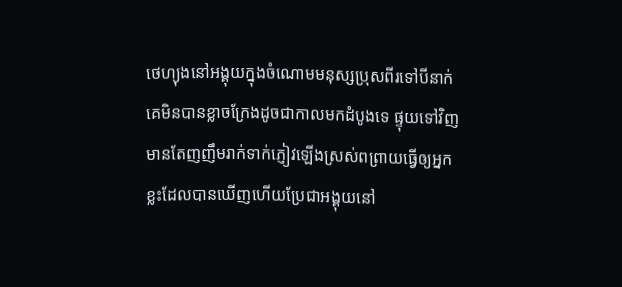ថេហ្យុងនៅអង្គុយក្នុងចំណោមមនុស្សប្រុសពីរទៅបីនាក់ គេមិនបានខ្លាចក្រែងដូចជាកាលមកដំបូងទេ ផ្ទុយទៅវិញមានតែញញឹមរាក់ទាក់ភ្ញៀវឡើងស្រស់ពព្រាយធ្វើឲ្យអ្នកខ្លះដែលបានឃើញហើយប្រែជាអង្គុយនៅ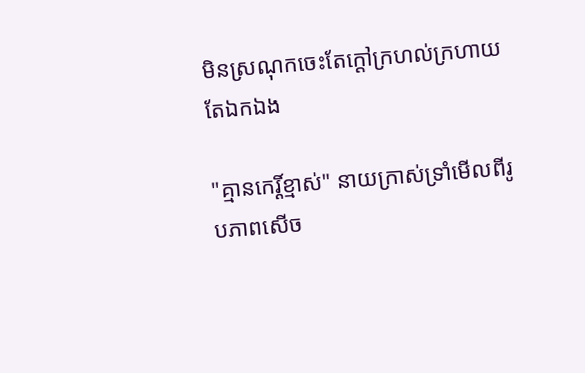មិនស្រណុកចេះតែក្ដៅក្រហល់ក្រហាយតែឯកឯង

"គ្មានកេរ្តិ៍ខ្មាស់" នាយក្រាស់ទ្រាំមើលពីរូបភាពសើច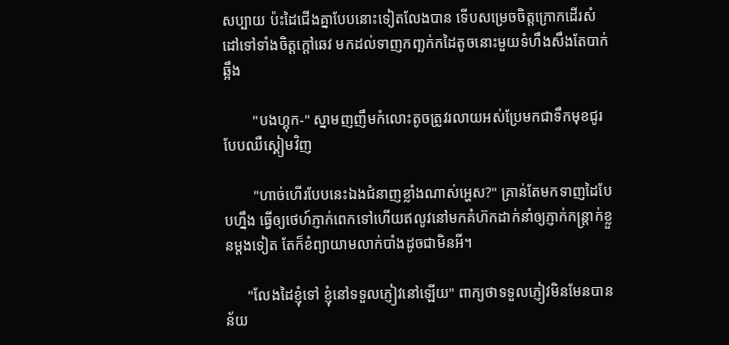សប្បាយ ប៉ះដៃជើងគ្នាបែបនោះទៀតលែងបាន ទើបសម្រេចចិត្តក្រោកដើរសំដៅទៅទាំងចិត្តក្ដៅឆេវ មកដល់ទាញកញ្ឆក់កដៃតូចនោះមួយទំហឹងសឹងតែបាក់ឆ្អឹង

        "បងហ្គុក-" ស្នាមញញឹមកំលោះតូចត្រូវរលាយអស់ប្រែមកជាទឹកមុខជូរបែបឈឺស្គៀមវិញ

        "ហាច់ហើរបែបនេះឯងជំនាញខ្លាំងណាស់អ្ហេស?" គ្រាន់តែមកទាញដៃបែបហ្នឹង ធ្វើឲ្យថេហ៍ភ្ញាក់ពេកទៅហើយឥលូវនៅមកគំហ៊កដាក់នាំឲ្យភ្ញាក់កន្រ្តាក់ខ្លួនម្ដងទៀត តែក៏ខំព្យាយាមលាក់បាំងដូចជាមិនអី។

      "លែងដៃខ្ញុំទៅ ខ្ញុំនៅទទួលភ្ញៀវនៅឡើយ" ពាក្យថាទទួលភ្ញៀវមិនមែនបានន័យ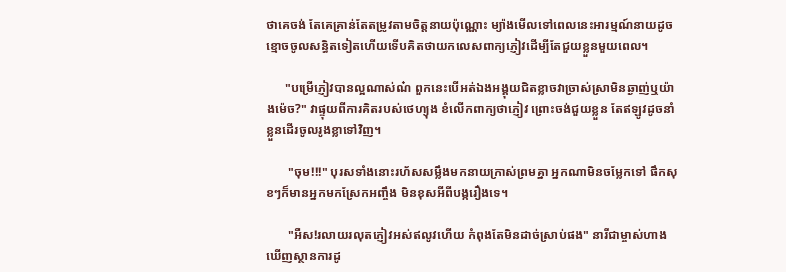ថាគេចង់ តែគេគ្រាន់តែតម្រូវតាមចិត្តនាយប៉ុណ្ណោះ ម្យ៉ាងមើលទៅពេលនេះអារម្មណ៍នាយដូចខ្មោចចូលសន្ធិតទៀតហើយទើបគិតថាយកលេសពាក្យភ្ញៀវដើម្បីតែជួយខ្លួនមួយពេល។

      "បម្រើភ្ញៀវបានល្អណាស់ណ៎ ពួកនេះបើអត់ឯងអង្គុយជិតខ្លាចវាច្រាស់ស្រាមិនឆ្ងាញ់ឬយ៉ាងម៉េច?" វាផ្ទុយពីការគិតរបស់ថេហ្យុង ខំលើកពាក្យថាភ្ញៀវ ព្រោះចង់ជួយខ្លួន តែឥឡូវដូចនាំខ្លួនដើរចូលរូងខ្លាទៅវិញ។

       "ចុម!!!" បុរសទាំងនោះរហ័សសម្លឹងមកនាយក្រាស់ព្រមគ្នា អ្នកណាមិនចម្លែកទៅ ផឹកសុខៗក៏មានអ្នកមកស្រែកអញ្ចឹង មិនខុសអីពីបង្ករឿងទេ។

       "អឺស!រលាយរលុតភ្ញៀវអស់ឥលូវហើយ កំពុងតែមិនដាច់ស្រាប់ផង" នារីជាម្ចាស់ហាង ឃើញស្ថានការដូ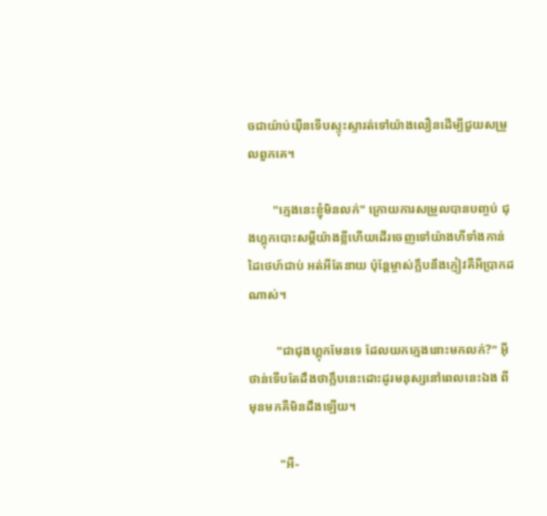ចជាយ៉ាប់យ៉ឺនទើបស្ទុះស្ទារត់ទៅយ៉ាងលឿនដើម្បីជួយសម្រួលពួកគេ។

        "ក្មេងនេះខ្ញុំមិនលក់" ក្រោយការសម្រួលបានបញ្ចប់ ជុងហ្គុកបោះសម្ដីយ៉ាងខ្លីហើយដើរចេញទៅយ៉ាងហីទាំងកាន់ដៃថេហ៍ជាប់ អត់អីតែនាយ ប៉ុន្តែម្ចាស់ក្លឹបនឹងភ្ញៀវគឺអីប្រាកដណាស់។

         "ជាជុងហ្គុកមែនទេ ដែលយកក្មេងនោះមកលក់?" អ៊ីថាន់ទើបតែដឹងថាក្លឹបនេះដោះដូរមនុស្សនៅពេលនេះឯង ពីមុនមកគឺមិនដឹងឡើយ។

          "អឺ-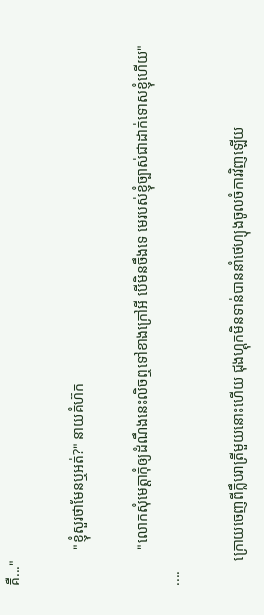គឺ..."

          "ខ្ញុំសួរថាមែនឬអត់?" នាយគំហ៊ក

          "លោកសុំមេត្តាកុំឲ្យដំណឹងនេះលិចឮទៅខាងក្រៅអី បើមិនចឹងទេ មេរបស់ខ្ញុំច្បាស់ជាដាក់ទោសខ្ញុំហើយ"
....

       ក្រោយចេញពីក្លឹបរាត្រីមួយនោះហើយ ជុងហ្គុកមិនទាន់បាននាំថេហ្យុងចូលចំការវិញឡើយ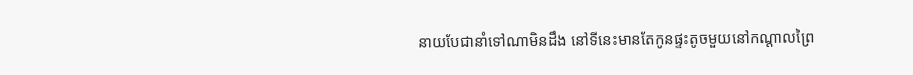នាយបែជានាំទៅណាមិនដឹង នៅទីនេះមានតែកូនផ្ទះតូចមួយនៅកណ្ដាលព្រៃ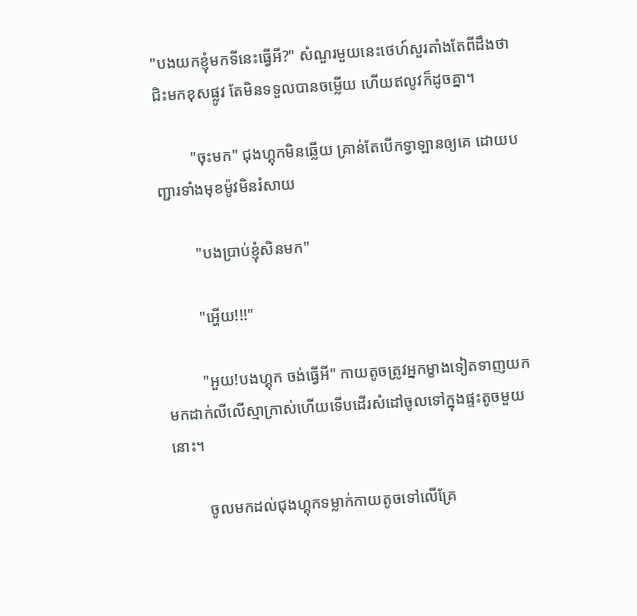"បងយកខ្ញុំមកទីនេះធ្វើអី?" សំណួរមួយនេះថេហ៍សួរតាំងតែពីដឹងថាជិះមកខុសផ្លូវ តែមិនទទួលបានចម្លើយ ហើយឥលូវក៏ដូចគ្នា។

         "ចុះមក" ជុងហ្គុកមិនឆ្លើយ គ្រាន់តែបើកទ្វាឡានឲ្យគេ ដោយបញ្ជារទាំងមុខម៉ូវមិនរំសាយ

         "បងប្រាប់ខ្ញុំសិនមក"

         "អ្ហើយ!!!"

         "អួយ!បងហ្គុក ចង់ធ្វើអី" កាយតូចត្រូវអ្នកម្ខាងទៀតទាញយកមកដាក់លីលើស្មាក្រាស់ហើយទើបដើរសំដៅចូលទៅក្នុងផ្ទះតូចមួយនោះ។

         ចូលមកដល់ជុងហ្គុកទម្លាក់កាយតូចទៅលើគ្រែ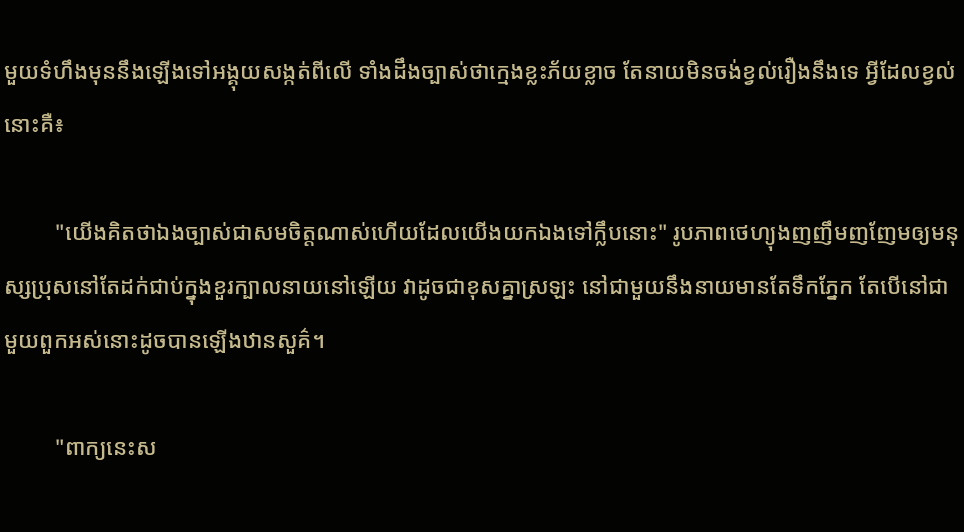មួយទំហឹងមុននឹងឡើងទៅអង្គុយសង្កត់ពីលើ ទាំងដឹងច្បាស់ថាក្មេងខ្លះភ័យខ្លាច តែនាយមិនចង់ខ្វល់រឿងនឹងទេ អ្វីដែលខ្វល់នោះគឺ៖

         "យើងគិតថាឯងច្បាស់ជាសមចិត្តណាស់ហើយដែលយើងយកឯងទៅក្លឹបនោះ" រូបភាពថេហ្យុងញញឹមញញែមឲ្យមនុស្សប្រុសនៅតែដក់ជាប់ក្នុងខួរក្បាលនាយនៅឡើយ វាដូចជាខុសគ្នាស្រឡះ នៅជាមួយនឹងនាយមានតែទឹកភ្នែក តែបើនៅជាមួយពួកអស់នោះដូចបានឡើងឋានសួគ៌។

         "ពាក្យនេះស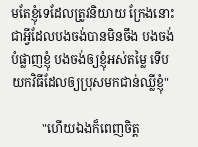មតែខ្ញុំទេដែលត្រូវនិយាយ ក្រែងនោះជាអ្វីដែលបងចង់បានមិនចឹង បងចង់បំផ្លាញខ្ញុំ បងចង់ឲ្យខ្ញុំអស់តម្លៃ ទើបយកវិធីដែលឲ្យប្រុសមកជាន់ឈ្លីខ្ញុំ"

          "ហើយឯងក៏ពេញចិត្ត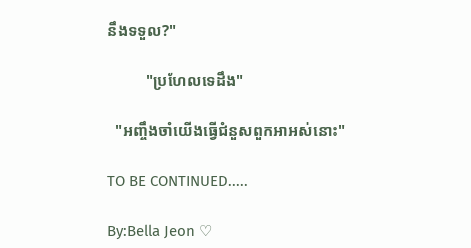នឹងទទួល?"

          "ប្រហែលទេដឹង"

  "អញ្ចឹងចាំយើងធ្វើជំនួសពួកអាអស់នោះ"

TO BE CONTINUED.....

By:Bella Jeon ♡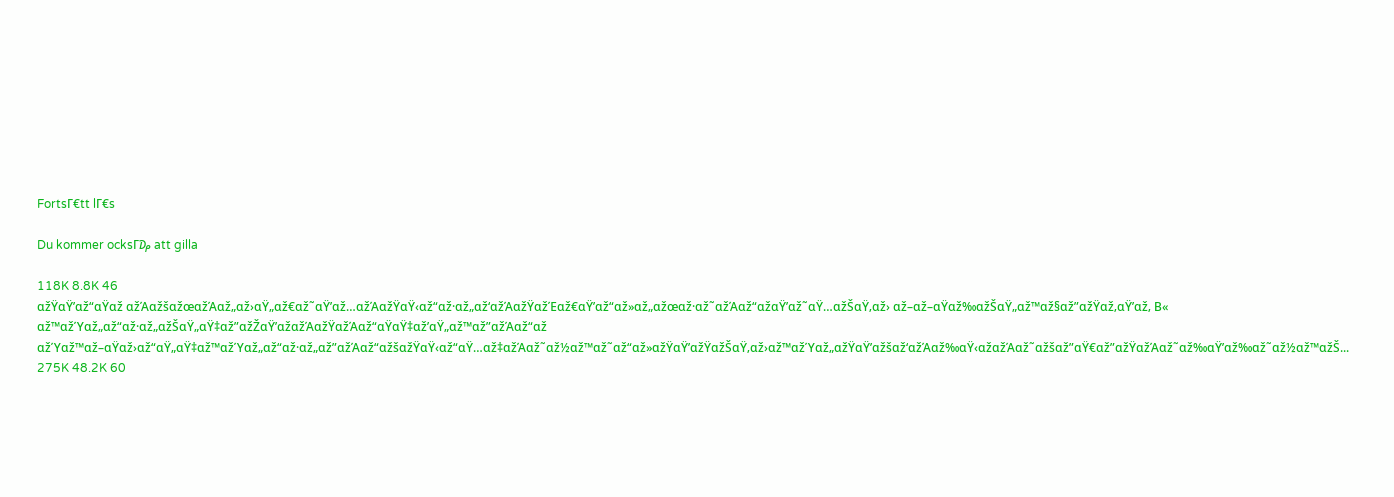FortsΓ€tt lΓ€s

Du kommer ocksΓ₯ att gilla

118K 8.8K 46
αžŸαŸ’αž“αŸαž αžΆαžšαžœαžΆαž„αž›αŸ„αž€αž˜αŸ’αž…αžΆαžŸαŸ‹αž“αž·αž„αž‘αžΆαžŸαžΈαž€αŸ’αž“αž»αž„αžœαž·αž˜αžΆαž“αžαŸ’αž˜αŸ…αžŠαŸ‚αž› αž–αž–αŸαž‰αžŠαŸ„αž™αž§αž”αžŸαž‚αŸ’αž‚ Β« αž™αžΎαž„αž“αž·αž„αžŠαŸ„αŸ‡αž”αžŽαŸ’αžαžΆαžŸαžΆαž“αŸαŸ‡αž’αŸ„αž™αž”αžΆαž“αž αžΎαž™αž–αŸαž›αž“αŸ„αŸ‡αž™αžΎαž„αž“αž·αž„αž”αžΆαž“αžšαžŸαŸ‹αž“αŸ…αž‡αžΆαž˜αž½αž™αž˜αž“αž»αžŸαŸ’αžŸαžŠαŸ‚αž›αž™αžΎαž„αžŸαŸ’αžšαž‘αžΆαž‰αŸ‹αžαžΆαž˜αžšαž”αŸ€αž”αžŸαžΆαž˜αž‰αŸ’αž‰αž˜αž½αž™αžŠ...
275K 48.2K 60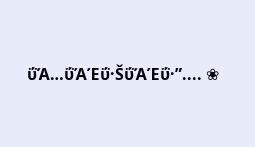ΰΆ…ΰΆΈΰ·ŠΰΆΈΰ·”.... ❀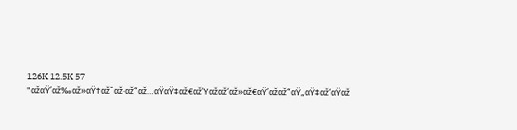126K 12.5K 57
"αžαŸ’αž‰αž»αŸ†αž˜αž·αž“αž…αŸαŸ‡αž€αžΎαžαž‘αž»αž€αŸ’αžαž“αŸ„αŸ‡αž‘αŸαž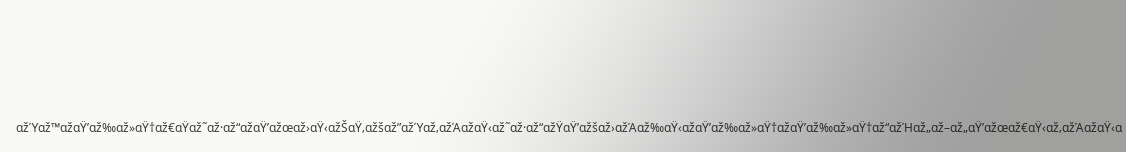αžΎαž™αžαŸ’αž‰αž»αŸ†αž€αŸαž˜αž·αž“αžαŸ’αžœαž›αŸ‹αžŠαŸ‚αžšαž”αžΎαž‚αžΆαžαŸ‹αž˜αž·αž“αžŸαŸ’αžšαž›αžΆαž‰αŸ‹αžαŸ’αž‰αž»αŸ†αžαŸ’αž‰αž»αŸ†αž“αžΉαž„αž–αž„αŸ’αžœαž€αŸ‹αž‚αžΆαžαŸ‹α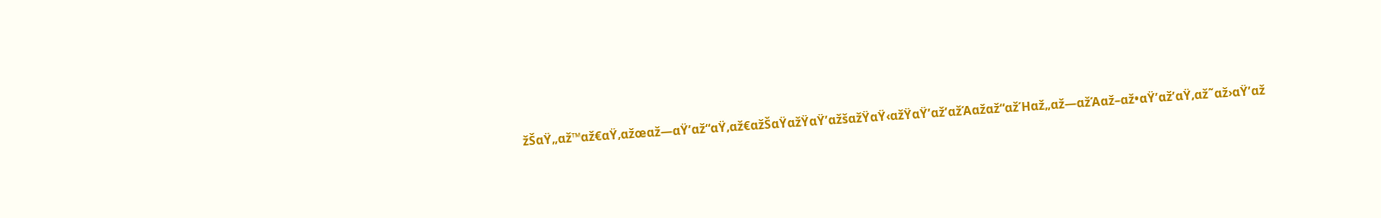žŠαŸ„αž™αž€αŸ‚αžœαž—αŸ’αž“αŸ‚αž€αžŠαŸαžŸαŸ’αžšαžŸαŸ‹αžŸαŸ’αž’αžΆαžαž“αžΉαž„αž—αžΆαž–αž•αŸ’αž’αŸ‚αž˜αž›αŸ’αž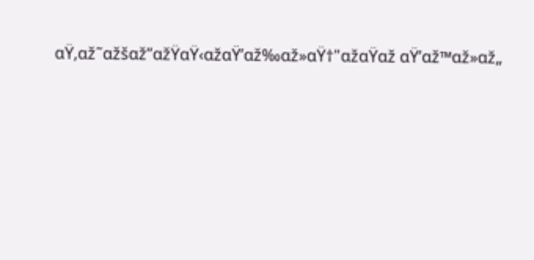αŸ‚αž˜αžšαž”αžŸαŸ‹αžαŸ’αž‰αž»αŸ†"αžαŸαž αŸ’αž™αž»αž„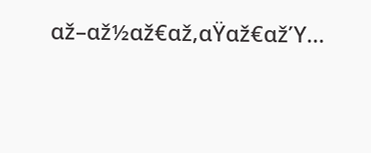αž–αž½αž€αž‚αŸαž€αžΎ...